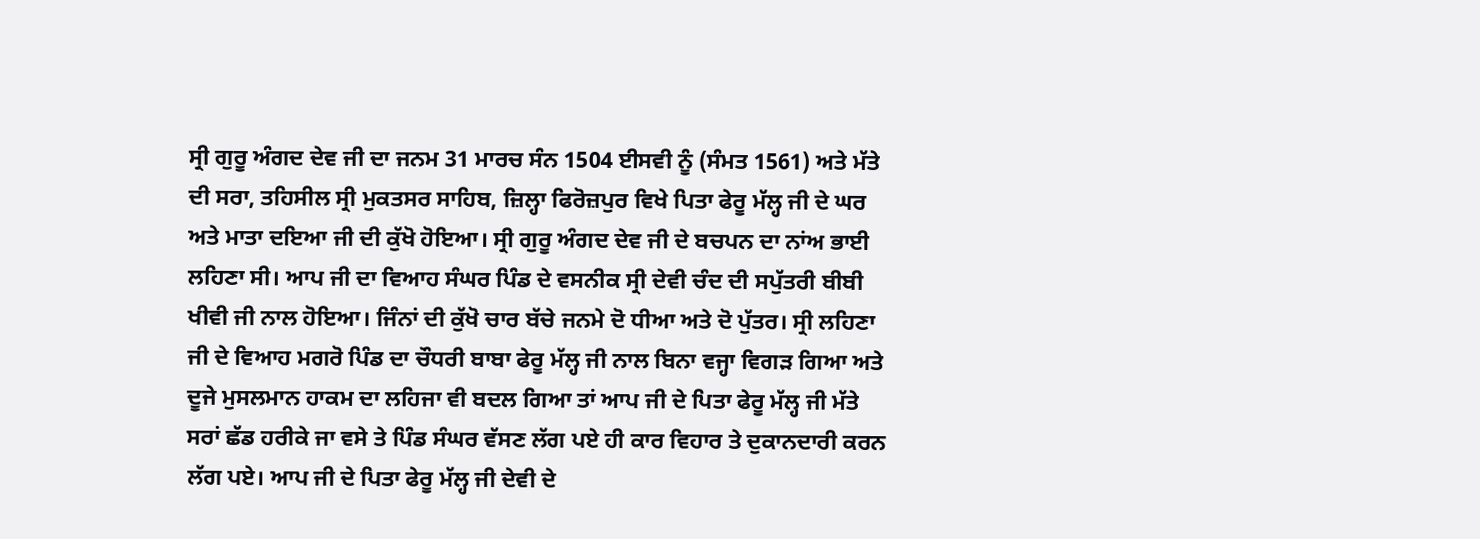ਸ੍ਰੀ ਗੁਰੂ ਅੰਗਦ ਦੇਵ ਜੀ ਦਾ ਜਨਮ 31 ਮਾਰਚ ਸੰਨ 1504 ਈਸਵੀ ਨੂੰ (ਸੰਮਤ 1561) ਅਤੇ ਮੱਤੇ ਦੀ ਸਰਾ, ਤਹਿਸੀਲ ਸ੍ਰੀ ਮੁਕਤਸਰ ਸਾਹਿਬ, ਜ਼ਿਲ੍ਹਾ ਫਿਰੋਜ਼ਪੁਰ ਵਿਖੇ ਪਿਤਾ ਫੇਰੂ ਮੱਲ੍ਹ ਜੀ ਦੇ ਘਰ ਅਤੇ ਮਾਤਾ ਦਇਆ ਜੀ ਦੀ ਕੁੱਖੋ ਹੋਇਆ। ਸ੍ਰੀ ਗੁਰੂ ਅੰਗਦ ਦੇਵ ਜੀ ਦੇ ਬਚਪਨ ਦਾ ਨਾਂਅ ਭਾਈ ਲਹਿਣਾ ਸੀ। ਆਪ ਜੀ ਦਾ ਵਿਆਹ ਸੰਘਰ ਪਿੰਡ ਦੇ ਵਸਨੀਕ ਸ੍ਰੀ ਦੇਵੀ ਚੰਦ ਦੀ ਸਪੁੱਤਰੀ ਬੀਬੀ ਖੀਵੀ ਜੀ ਨਾਲ ਹੋਇਆ। ਜਿੰਨਾਂ ਦੀ ਕੁੱਖੋ ਚਾਰ ਬੱਚੇ ਜਨਮੇ ਦੋ ਧੀਆ ਅਤੇ ਦੋ ਪੁੱਤਰ। ਸ੍ਰੀ ਲਹਿਣਾ ਜੀ ਦੇ ਵਿਆਹ ਮਗਰੋ ਪਿੰਡ ਦਾ ਚੌਧਰੀ ਬਾਬਾ ਫੇਰੂ ਮੱਲ੍ਹ ਜੀ ਨਾਲ ਬਿਨਾ ਵਜ੍ਹਾ ਵਿਗੜ ਗਿਆ ਅਤੇ ਦੂਜੇ ਮੁਸਲਮਾਨ ਹਾਕਮ ਦਾ ਲਹਿਜਾ ਵੀ ਬਦਲ ਗਿਆ ਤਾਂ ਆਪ ਜੀ ਦੇ ਪਿਤਾ ਫੇਰੂ ਮੱਲ੍ਹ ਜੀ ਮੱਤੇ ਸਰਾਂ ਛੱਡ ਹਰੀਕੇ ਜਾ ਵਸੇ ਤੇ ਪਿੰਡ ਸੰਘਰ ਵੱਸਣ ਲੱਗ ਪਏ ਹੀ ਕਾਰ ਵਿਹਾਰ ਤੇ ਦੁਕਾਨਦਾਰੀ ਕਰਨ ਲੱਗ ਪਏ। ਆਪ ਜੀ ਦੇ ਪਿਤਾ ਫੇਰੂ ਮੱਲ੍ਹ ਜੀ ਦੇਵੀ ਦੇ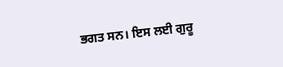ਭਗਤ ਸਨ। ਇਸ ਲਈ ਗੁਰੂ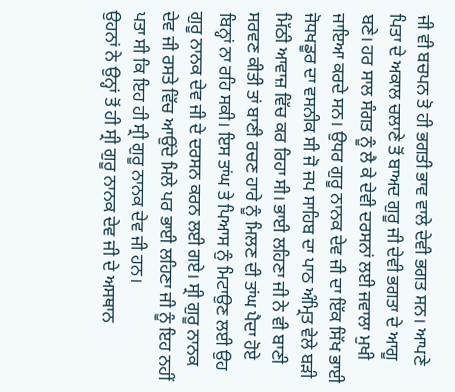ਜੀ ਵੀ ਬਚਪਨ ਤੋ ਹੀ ਭਗਤੀ ਭਾਵ ਵਾਲੇ ਦੇਵੀ ਭਗਤ ਸਨ। ਆਪਣੇ ਪਿਤਾ ਦੇ ਅਕਾਲ ਚਲਾਣੇ ਤੋਂ ਬਾਅਦ ਗੁਰੂ ਜੀ ਦੇਵੀ ਭਗਤਾ ਦੇ ਆਗੂ ਬਣੇ। ਹਰ ਸਾਲ ਸੰਗਤ ਨੂੰ ਲੈ ਕੇ ਦੇਵੀ ਦਰਸਨਾਂ ਲਈ ਜਵਾਲਾ ਮੁਖੀ ਜਾਇਆ ਕਰਦੇ ਸਨ। ਉਧਰ ਗੁਰੂ ਨਾਨਕ ਦੇਵ ਜੀ ਦਾ ਇੱਕ ਸਿੱਖ ਭਾਈ ਜੋਧਖਡੂਰ ਦਾ ਵਸਨੀਕ ਸੀ ਜੋ ਜਪ ਸਾਹਿਬ ਦਾ ਪਾਠ ਅੰਮ੍ਰਿਤ ਵੇਲੇ ਬੜੀ ਮਿੱਠੀ ਆਵਾਜ਼ ਵਿੱਚ ਕਰ ਰਿਹਾ ਸੀ। ਭਾਈ ਲਹਿਣਾ ਜੀ ਨੇ ਵੀ ਬਾਣੀ ਸਰਵਣ ਕੀਤੀ ਤਾਂ ਬਾਣੀ ਰਚਣ ਹਾਰੇ ਨੂੰ ਮਿਲਣ ਦੀ ਤਾਂਘ ਪੈਦਾ ਹੋਏ ਬਿਨ੍ਹਾਂ ਨਾ ਰਹਿ ਸਕੀ। ਇਸ ਤਾਂਘ ਤੇ ਪਿਆਸ ਨੁੰ ਮਿਟਾਉਣ ਲਈ ਉਹ ਗੁਰੂ ਨਾਨਕ ਦੇਵ ਜੀ ਦੇ ਦਰਸਨ ਕਰਨ ਲਈ ਗਏ। ਸ੍ਰੀ ਗੁਰੂ ਨਾਨਕ ਦੇਵ ਜੀ ਰਸਤੇ ਵਿੱਚ ਆਉਂਦੇ ਮਿਲੇ ਪਰ ਭਾਈ ਲਹਿਣਾ ਜੀ ਨੂੰ ਇਹ ਨਹੀਂ ਪਤਾ ਸੀ ਕਿ ਇਹ ਹੀ ਸ੍ਰੀ ਗੁਰੂ ਨਾਨਕ ਦੇਵ ਜੀ ਹਨ।
ਉਹਨਾਂ ਨੇ ਉਨ੍ਹਾਂ ਤੋਂ ਹੀ ਸ੍ਰੀ ਗੁਰੂ ਨਾਨਕ ਦੇਵ ਜੀ ਦੇ ਅਸਥਾਨ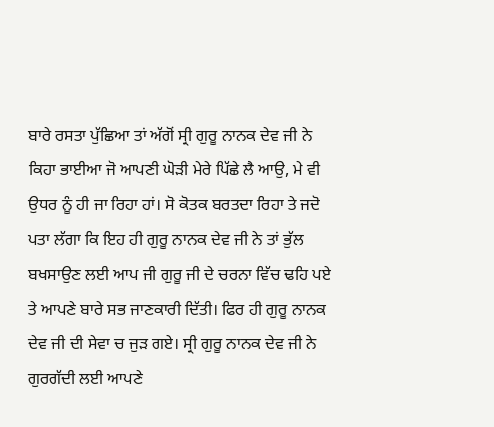ਬਾਰੇ ਰਸਤਾ ਪੁੱਛਿਆ ਤਾਂ ਅੱਗੋਂ ਸ੍ਰੀ ਗੁਰੂ ਨਾਨਕ ਦੇਵ ਜੀ ਨੇ ਕਿਹਾ ਭਾਈਆ ਜੋ ਆਪਣੀ ਘੋੜੀ ਮੇਰੇ ਪਿੱਛੇ ਲੈ ਆਉ, ਮੇ ਵੀ ਉਧਰ ਨੂੰ ਹੀ ਜਾ ਰਿਹਾ ਹਾਂ। ਸੋ ਕੋਤਕ ਬਰਤਦਾ ਰਿਹਾ ਤੇ ਜਦੋ ਪਤਾ ਲੱਗਾ ਕਿ ਇਹ ਹੀ ਗੁਰੂ ਨਾਨਕ ਦੇਵ ਜੀ ਨੇ ਤਾਂ ਭੁੱਲ ਬਖਸਾਉਣ ਲਈ ਆਪ ਜੀ ਗੁਰੂ ਜੀ ਦੇ ਚਰਨਾ ਵਿੱਚ ਢਹਿ ਪਏ ਤੇ ਆਪਣੇ ਬਾਰੇ ਸਭ ਜਾਣਕਾਰੀ ਦਿੱਤੀ। ਫਿਰ ਹੀ ਗੁਰੂ ਨਾਨਕ ਦੇਵ ਜੀ ਦੀ ਸੇਵਾ ਚ ਜੁੜ ਗਏ। ਸ੍ਰੀ ਗੁਰੂ ਨਾਨਕ ਦੇਵ ਜੀ ਨੇ ਗੁਰਗੱਦੀ ਲਈ ਆਪਣੇ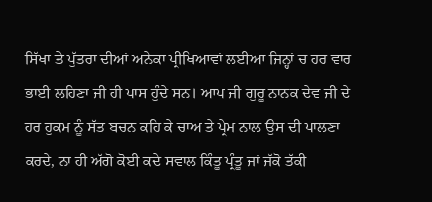ਸਿੱਖਾ ਤੇ ਪੁੱਤਰਾ ਦੀਆਂ ਅਨੇਕਾ ਪ੍ਰੀਖਿਆਵਾਂ ਲਈਆ ਜਿਨ੍ਹਾਂ ਚ ਹਰ ਵਾਰ ਭਾਈ ਲਹਿਣਾ ਜੀ ਹੀ ਪਾਸ ਹੁੰਦੇ ਸਨ। ਆਪ ਜੀ ਗੁਰੂ ਨਾਨਕ ਦੇਵ ਜੀ ਦੇ ਹਰ ਹੁਕਮ ਨੂੰ ਸੱਤ ਬਚਨ ਕਹਿ ਕੇ ਚਾਅ ਤੇ ਪ੍ਰੇਮ ਨਾਲ ਉਸ ਦੀ ਪਾਲਣਾ ਕਰਦੇ, ਨਾ ਹੀ ਅੱਗੋ ਕੋਈ ਕਦੇ ਸਵਾਲ ਕਿੰਤੂ ਪ੍ਰੰਤੂ ਜਾਂ ਜੱਕੋ ਤੱਕੀ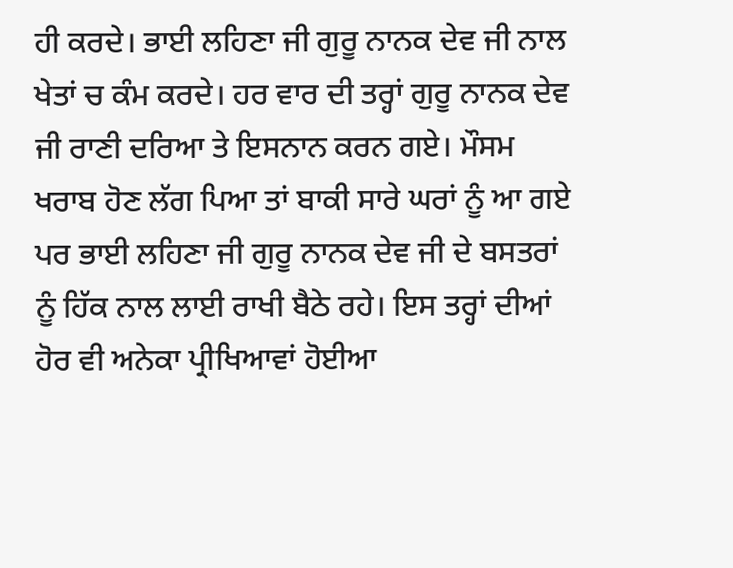ਹੀ ਕਰਦੇ। ਭਾਈ ਲਹਿਣਾ ਜੀ ਗੁਰੂ ਨਾਨਕ ਦੇਵ ਜੀ ਨਾਲ ਖੇਤਾਂ ਚ ਕੰਮ ਕਰਦੇ। ਹਰ ਵਾਰ ਦੀ ਤਰ੍ਹਾਂ ਗੁਰੂ ਨਾਨਕ ਦੇਵ ਜੀ ਰਾਣੀ ਦਰਿਆ ਤੇ ਇਸਨਾਨ ਕਰਨ ਗਏ। ਮੌਸਮ ਖਰਾਬ ਹੋਣ ਲੱਗ ਪਿਆ ਤਾਂ ਬਾਕੀ ਸਾਰੇ ਘਰਾਂ ਨੂੰ ਆ ਗਏ ਪਰ ਭਾਈ ਲਹਿਣਾ ਜੀ ਗੁਰੂ ਨਾਨਕ ਦੇਵ ਜੀ ਦੇ ਬਸਤਰਾਂ ਨੂੰ ਹਿੱਕ ਨਾਲ ਲਾਈ ਰਾਖੀ ਬੈਠੇ ਰਹੇ। ਇਸ ਤਰ੍ਹਾਂ ਦੀਆਂ ਹੋਰ ਵੀ ਅਨੇਕਾ ਪ੍ਰੀਖਿਆਵਾਂ ਹੋਈਆ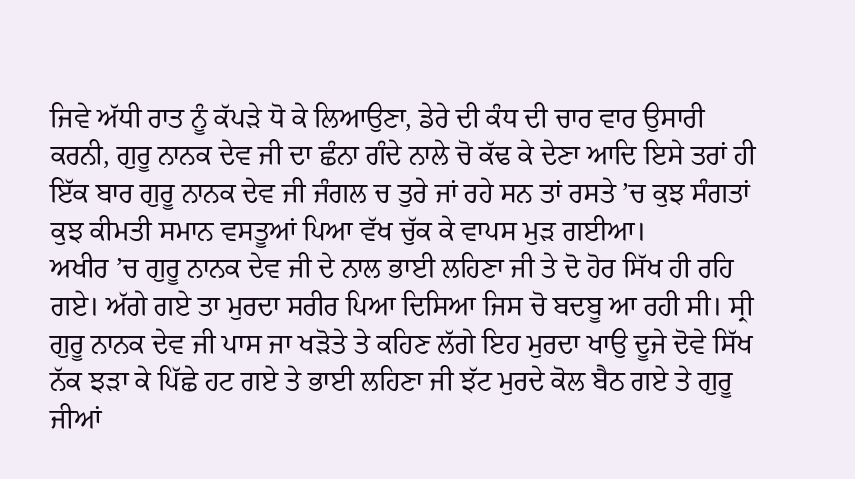ਜਿਵੇ ਅੱਧੀ ਰਾਤ ਨੂੰ ਕੱਪੜੇ ਧੋ ਕੇ ਲਿਆਉਣਾ, ਡੇਰੇ ਦੀ ਕੰਧ ਦੀ ਚਾਰ ਵਾਰ ਉਸਾਰੀ ਕਰਨੀ, ਗੁਰੂ ਨਾਨਕ ਦੇਵ ਜੀ ਦਾ ਛੰਨਾ ਗੰਦੇ ਨਾਲੇ ਚੋ ਕੱਢ ਕੇ ਦੇਣਾ ਆਦਿ ਇਸੇ ਤਰਾਂ ਹੀ ਇੱਕ ਬਾਰ ਗੁਰੂ ਨਾਨਕ ਦੇਵ ਜੀ ਜੰਗਲ ਚ ਤੁਰੇ ਜਾਂ ਰਹੇ ਸਨ ਤਾਂ ਰਸਤੇ ’ਚ ਕੁਝ ਸੰਗਤਾਂ ਕੁਝ ਕੀਮਤੀ ਸਮਾਨ ਵਸਤੂਆਂ ਪਿਆ ਵੱਖ ਚੁੱਕ ਕੇ ਵਾਪਸ ਮੁੜ ਗਈਆ।
ਅਖੀਰ ’ਚ ਗੁਰੂ ਨਾਨਕ ਦੇਵ ਜੀ ਦੇ ਨਾਲ ਭਾਈ ਲਹਿਣਾ ਜੀ ਤੇ ਦੋ ਹੋਰ ਸਿੱਖ ਹੀ ਰਹਿ ਗਏ। ਅੱਗੇ ਗਏ ਤਾ ਮੁਰਦਾ ਸਰੀਰ ਪਿਆ ਦਿਸਿਆ ਜਿਸ ਚੋ ਬਦਬੂ ਆ ਰਹੀ ਸੀ। ਸ੍ਰੀ ਗੁਰੂ ਨਾਨਕ ਦੇਵ ਜੀ ਪਾਸ ਜਾ ਖੜੋਤੇ ਤੇ ਕਹਿਣ ਲੱਗੇ ਇਹ ਮੁਰਦਾ ਖਾਉ ਦੂਜੇ ਦੋਵੇ ਸਿੱਖ ਨੱਕ ਝੜਾ ਕੇ ਪਿੱਛੇ ਹਟ ਗਏ ਤੇ ਭਾਈ ਲਹਿਣਾ ਜੀ ਝੱਟ ਮੁਰਦੇ ਕੋਲ ਬੈਠ ਗਏ ਤੇ ਗੁਰੂ ਜੀਆਂ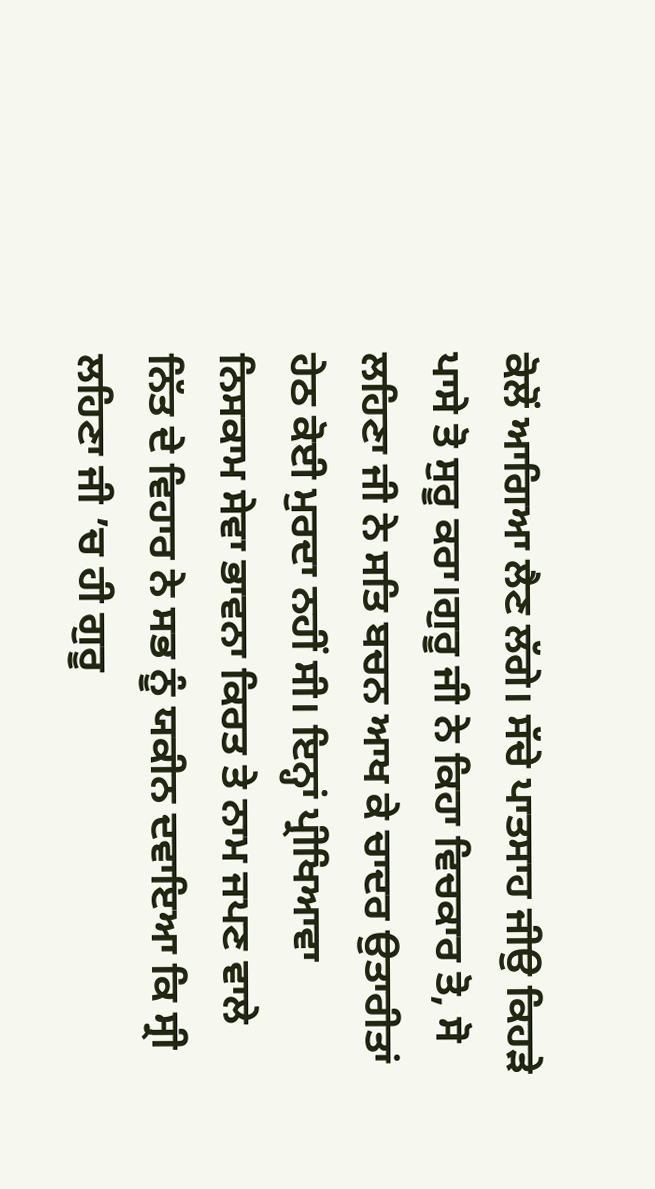ਕੋਲੋਂ ਆਗਿਆ ਲੈਣ ਲੱਗੇ। ਸੱਚੇ ਪਾਤਸਾਹ ਜੀਉ ਕਿਹੜੇ ਪਾਸੇ ਤੋ ਸੁਰੂ ਕਰਾ।ਗੁਰੂ ਜੀ ਨੇ ਕਿਹਾ ਵਿਚਕਾਰ ਤੋ, ਸੋ ਲਹਿਣਾ ਜੀ ਨੇ ਸਤਿ ਬਚਨ ਆਖ ਕੇ ਚਾਦਰ ਉਤਾਰੀਤਾਂ ਹੇਠ ਕੋਈ ਮੁਰਦਾ ਨਹੀਂ ਸੀ। ਇਨ੍ਹਾਂ ਪ੍ਰੀਖਿਆਵਾ ਨਿਸਕਾਮ ਸੇਵਾ ਭਾਵਨਾ ਕਿਰਤ ਤੇ ਨਾਮ ਜਪਣ ਵਾਲੇ ਨਿੱਤ ਦੇ ਵਿਹਾਰ ਨੇ ਸਭ ਨੂੰ ਯਕੀਨ ਦਵਾਇਆ ਕਿ ਸ੍ਰੀ ਲਹਿਣਾ ਜੀ ’ਚ ਹੀ ਗੁਰੂ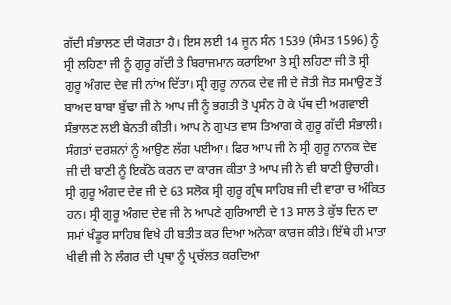ਗੱਦੀ ਸੰਭਾਲਣ ਦੀ ਯੋਗਤਾ ਹੈ। ਇਸ ਲਈ 14 ਜੂਨ ਸੰਨ 1539 (ਸੰਮਤ 1596) ਨੂੰ ਸ੍ਰੀ ਲਹਿਣਾ ਜੀ ਨੂੰ ਗੁਰੂ ਗੱਦੀ ਤੇ ਬਿਰਾਜਮਾਨ ਕਰਾਇਆ ਤੇ ਸ੍ਰੀ ਲਹਿਣਾ ਜੀ ਤੋ ਸ੍ਰੀ ਗੁਰੂ ਅੰਗਦ ਦੇਵ ਜੀ ਨਾਂਅ ਦਿੱਤਾ। ਸ੍ਰੀ ਗੁਰੂ ਨਾਨਕ ਦੇਵ ਜੀ ਦੇ ਜੋਤੀ ਜੋਤ ਸਮਾਉਣ ਤੋਂ ਬਾਅਦ ਬਾਬਾ ਬੁੱਢਾ ਜੀ ਨੇ ਆਪ ਜੀ ਨੂੰ ਭਗਤੀ ਤੋ ਪ੍ਰਸੰਨ ਹੋ ਕੇ ਪੱਥ ਦੀ ਅਗਵਾਈ ਸੰਭਾਲਣ ਲਈ ਬੇਨਤੀ ਕੀਤੀ। ਆਪ ਨੇ ਗੁਪਤ ਵਾਸ ਤਿਆਗ ਕੇ ਗੁਰੂ ਗੱਦੀ ਸੰਭਾਲੀ। ਸੰਗਤਾਂ ਦਰਸ਼ਨਾਂ ਨੂੰ ਆਉਣ ਲੱਗ ਪਈਆ। ਫਿਰ ਆਪ ਜੀ ਨੇ ਸ੍ਰੀ ਗੁਰੂ ਨਾਨਕ ਦੇਵ ਜੀ ਦੀ ਬਾਣੀ ਨੂੰ ਇਕੱਠੇ ਕਰਨ ਦਾ ਕਾਰਜ ਕੀਤਾ ਤੇ ਆਪ ਜੀ ਨੇ ਵੀ ਬਾਣੀ ਉਚਾਰੀ। ਸ੍ਰੀ ਗੁਰੂ ਅੰਗਦ ਦੇਵ ਜੀ ਦੇ 63 ਸਲੋਕ ਸ੍ਰੀ ਗੁਰੂ ਗ੍ਰੰਥ ਸਾਹਿਬ ਜੀ ਦੀ ਵਾਰਾ ਚ ਅੰਕਿਤ ਹਨ। ਸ੍ਰੀ ਗੁਰੂ ਅੰਗਦ ਦੇਵ ਜੀ ਨੇ ਆਪਣੇ ਗੁਰਿਆਈ ਦੇ 13 ਸਾਲ ਤੇ ਕੁੱਝ ਦਿਨ ਦਾ ਸਮਾਂ ਖੰਡੂਰ ਸਾਹਿਬ ਵਿਖੇ ਹੀ ਬਤੀਤ ਕਰ ਦਿਆ ਅਨੇਕਾ ਕਾਰਜ ਕੀਤੇ। ਇੱਥੇ ਹੀ ਮਾਤਾ ਖੀਵੀ ਜੀ ਨੇ ਲੰਗਰ ਦੀ ਪ੍ਰਥਾ ਨੂੰ ਪ੍ਰਚੱਲਤ ਕਰਦਿਆ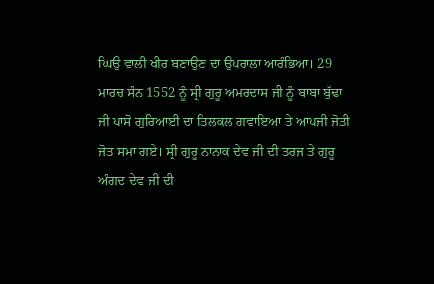ਘਿਉ ਵਾਲੀ ਖੀਰ ਬਣਾਉਣ ਦਾ ਉਪਰਾਲਾ ਆਰੰਭਿਆ। 29 ਮਾਰਚ ਸੰਨ 1552 ਨੂੰ ਸ੍ਰੀ ਗੁਰੂ ਅਮਰਦਾਸ ਜੀ ਨੂੰ ਬਾਬਾ ਬੁੱਢਾ ਜੀ ਪਾਸੋ ਗੁਰਿਆਈ ਦਾ ਤਿਲਕਲ ਗਵਾਇਆ ਤੇ ਆਪਜੀ ਜੋਤੀ ਜੋਤ ਸਮਾ ਗਏ। ਸ੍ਰੀ ਗੁਰੂ ਨਾਨਾਕ ਦੇਵ ਜੀ ਦੀ ਤਰਜ ਤੇ ਗੁਰੂ ਅੰਗਦ ਦੇਵ ਜੀ ਦੀ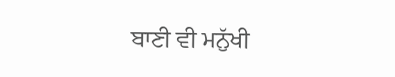ਬਾਣੀ ਵੀ ਮਨੁੱਖੀ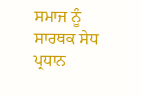ਸਮਾਜ ਨੂੰ ਸਾਰਥਕ ਸੇਧ ਪ੍ਰਧਾਨ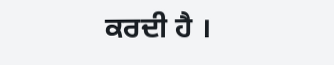ਕਰਦੀ ਹੈ ।